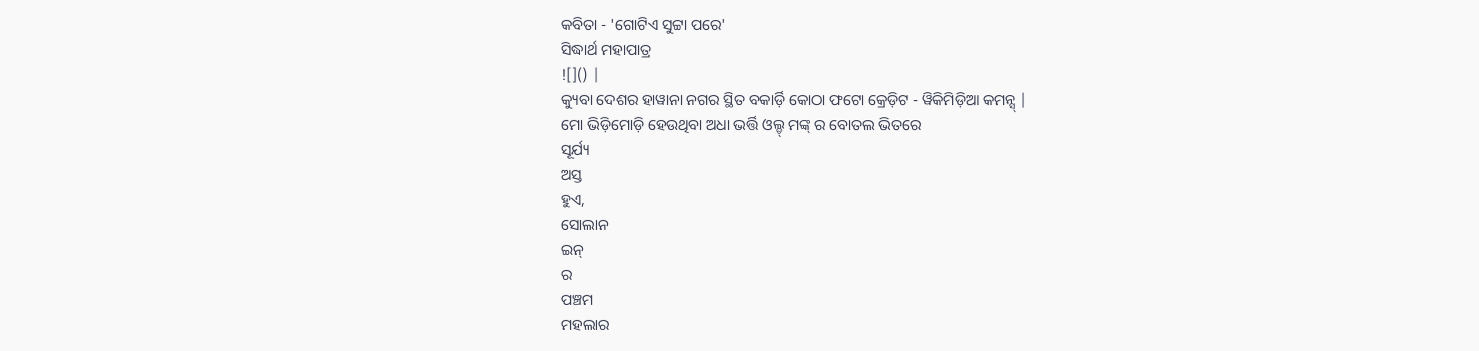କବିତା - 'ଗୋଟିଏ ସୁଟ୍ଟା ପରେ'
ସିଦ୍ଧାର୍ଥ ମହାପାତ୍ର
![]() |
କ୍ୟୁବା ଦେଶର ହାୱାନା ନଗର ସ୍ଥିତ ବକାର୍ଡ଼ି କୋଠା ଫଟୋ କ୍ରେଡ଼ିଟ - ୱିକିମିଡ଼ିଆ କମନ୍ସ୍ |
ମୋ ଭିଡ଼ିମୋଡ଼ି ହେଉଥିବା ଅଧା ଭର୍ତ୍ତି ଓଲ୍ଡ୍ ମଙ୍କ୍ ର ବୋତଲ ଭିତରେ
ସୂର୍ଯ୍ୟ
ଅସ୍ତ
ହୁଏ,
ସୋଲାନ
ଇନ୍
ର
ପଞ୍ଚମ
ମହଲାର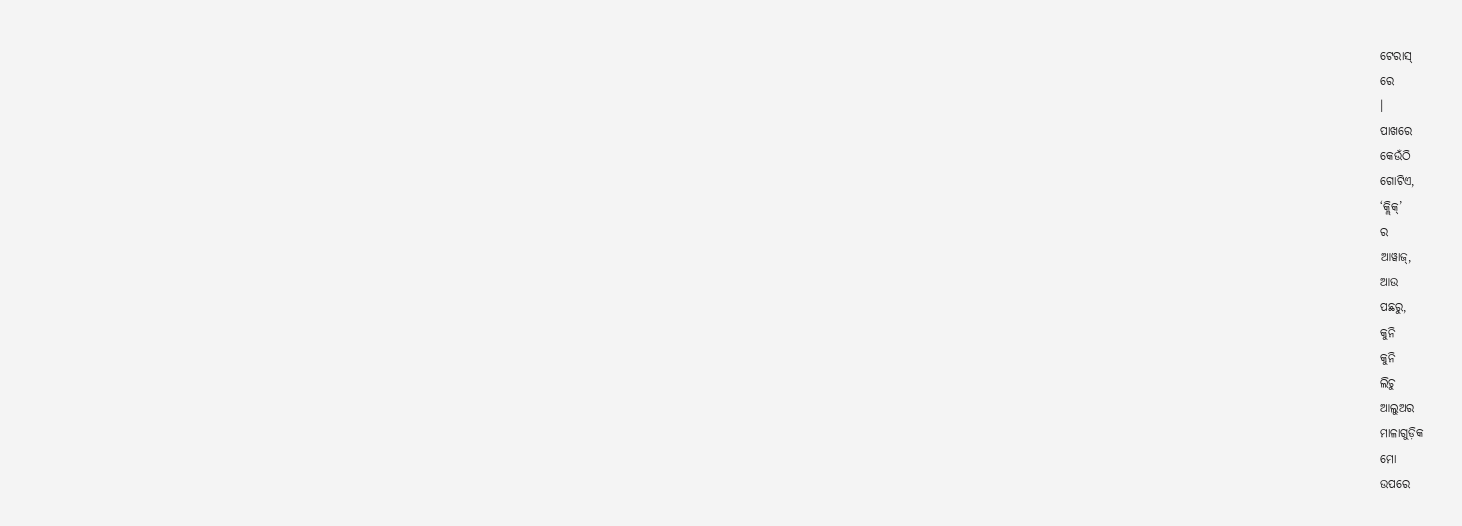ଟେରାସ୍
ରେ
।
ପାଖରେ
କେଉଁଠି
ଗୋଟିଏ,
‘କ୍ଲିକ୍’
ର
ଆୱାଜ୍,
ଆଉ
ପଛରୁ,
କୁନି
କୁନି
ଲିଚୁ
ଆଲୁଅର
ମାଳାଗୁଡ଼ିକ
ମୋ
ଉପରେ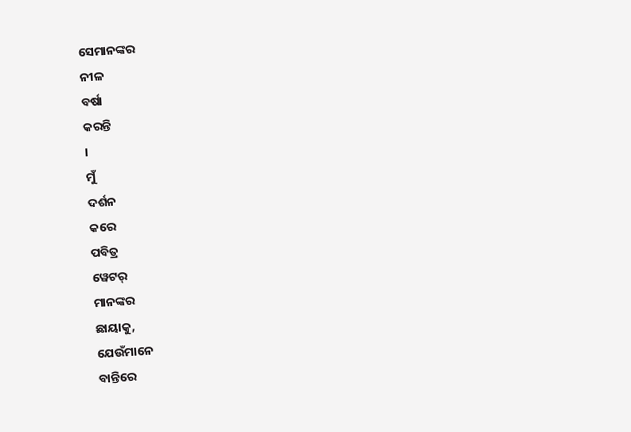ସେମାନଙ୍କର
ନୀଳ
ବର୍ଷା
କରନ୍ତି
।
ମୁଁ
ଦର୍ଶନ
କରେ
ପବିତ୍ର
ୱେଟର୍
ମାନଙ୍କର
ଛାୟାକୁ,
ଯେଉଁମାନେ
ବାନ୍ତିରେ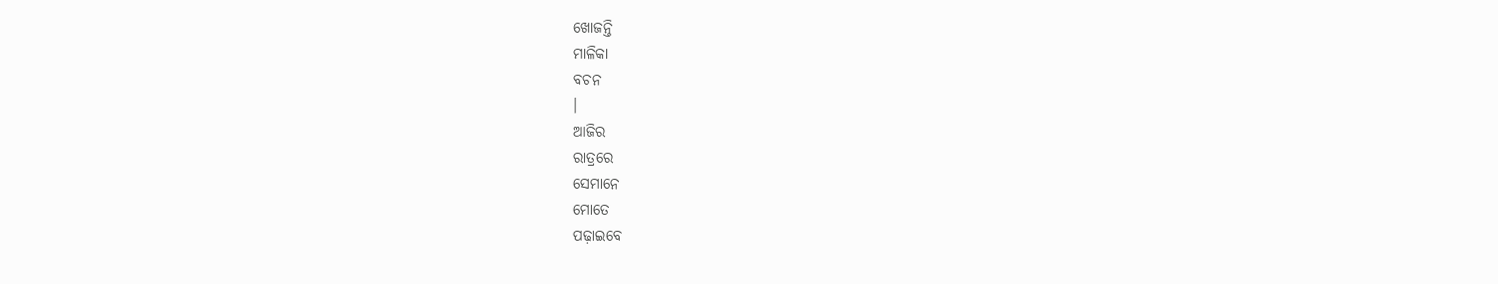ଖୋଜନ୍ତି
ମାଳିକା
ବଚନ
।
ଆଜିର
ରାତ୍ରରେ
ସେମାନେ
ମୋତେ
ପଢ଼ାଇବେ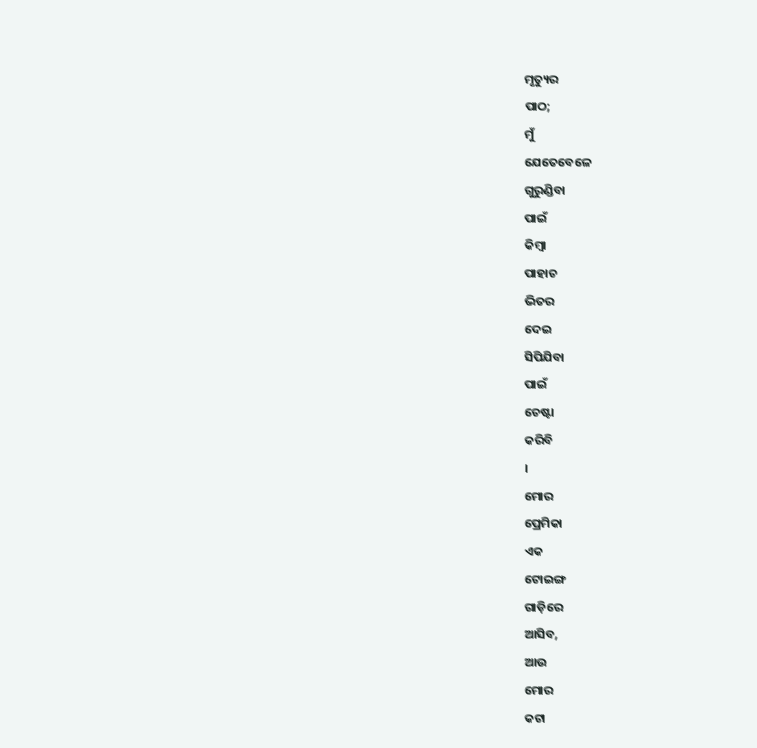ମୃତ୍ୟୁର
ପାଠ;
ମୁଁ
ଯେତେବେଳେ
ଗୁରୁଣ୍ଡିବା
ପାଇଁ
କିମ୍ବା
ପାହାଚ
ଭିତର
ଦେଇ
ସିପିଯିବା
ପାଇଁ
ଚେଷ୍ଟା
କରିବି
।
ମୋର
ପ୍ରେମିକା
ଏକ
ଟୋଇଙ୍ଗ
ଗାଡ଼ିରେ
ଆସିବ,
ଆଉ
ମୋର
କଟା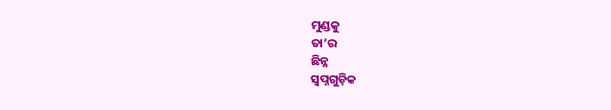ମୁଣ୍ଡକୁ
ତା’ର
ଛିନ୍ନ
ସ୍ୱପ୍ନଗୁଡ଼ିକ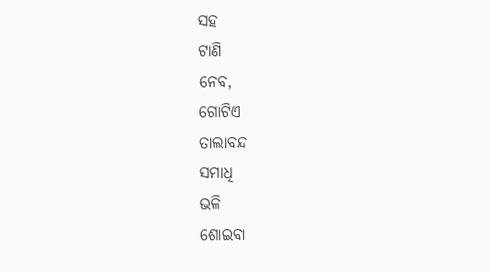ସହ
ଟାଣି
ନେବ,
ଗୋଟିଏ
ତାଲାବନ୍ଦ
ସମାଧି
ଭଳି
ଶୋଇବା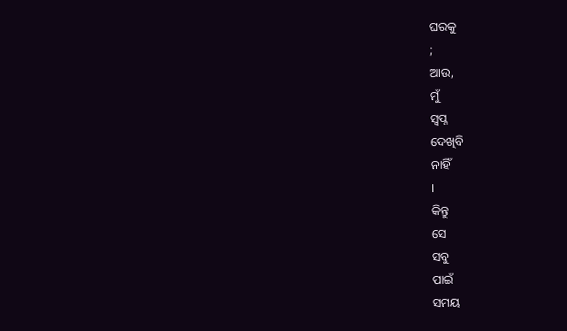ଘରକୁ
;
ଆଉ,
ମୁଁ
ସ୍ୱପ୍ନ
ଦେଖିବି
ନାହିଁ
।
କିନ୍ତୁ
ସେ
ସବୁ
ପାଇଁ
ସମୟ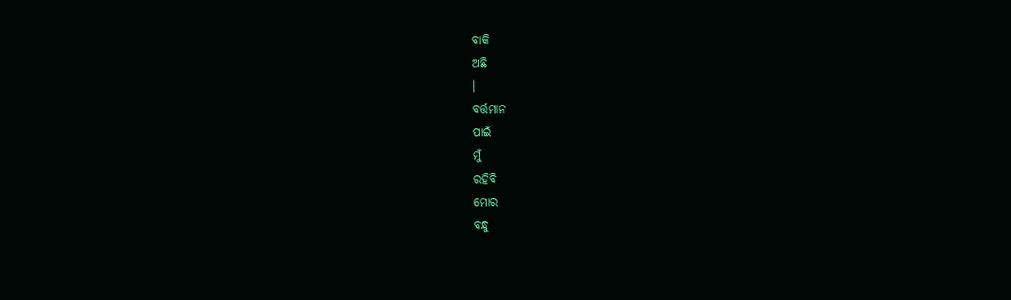ବାକି
ଅଛି
।
ବର୍ତ୍ତମାନ
ପାଇଁ
ମୁଁ
ରହିବି
ମୋର
ବନ୍ଧୁ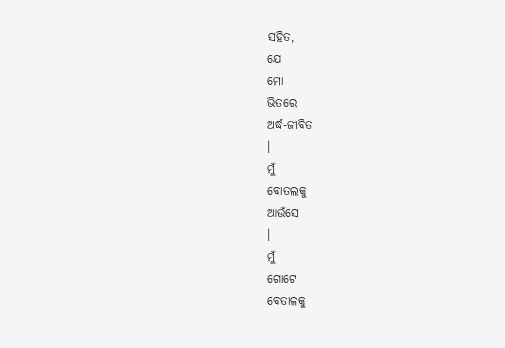ସହିତ,
ଯେ
ମୋ
ଭିତରେ
ଅର୍ଦ୍ଧ-ଜୀବିତ
।
ମୁଁ
ବୋତଲକୁ
ଆଉଁସେ
।
ମୁଁ
ଗୋଟେ
ବେତାଳକୁ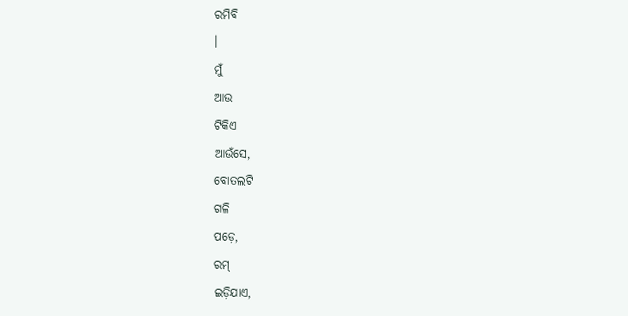ରମିବି
।
ମୁଁ
ଆଉ
ଟିକିଏ
ଆଉଁସେ,
ବୋତଲଟି
ଗଳି
ପଡ଼େ,
ରମ୍
ଇଡ଼ିଯାଏ,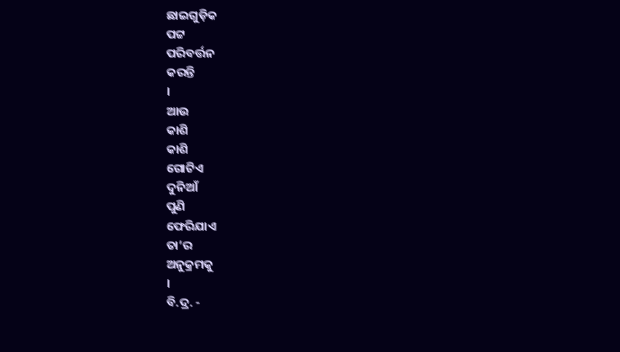ଛାଇଗୁଡ଼ିକ
ପଟ୍ଟ
ପରିବର୍ତ୍ତନ
କରନ୍ତି
।
ଆଉ
କାଶି
କାଶି
ଗୋଟିଏ
ଦୁନିଆଁ
ପୁଣି
ଫେରିଯାଏ
ତା’ର
ଅନୁକ୍ରମକୁ
।
ବି.ଦ୍ର. -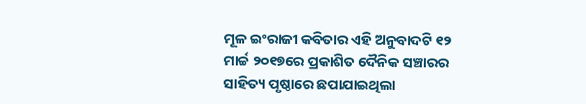ମୂଳ ଇଂରାଜୀ କବିତାର ଏହି ଅନୁବାଦଟି ୧୨ ମାର୍ଚ୍ଚ ୨୦୧୭ରେ ପ୍ରକାଶିତ ଦୈନିକ ସଞ୍ଚାରର ସାହିତ୍ୟ ପୃଷ୍ଠାରେ ଛପାଯାଇଥିଲା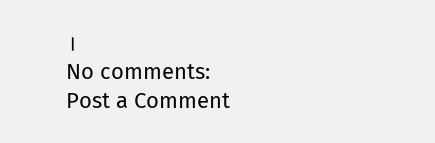।
No comments:
Post a Comment